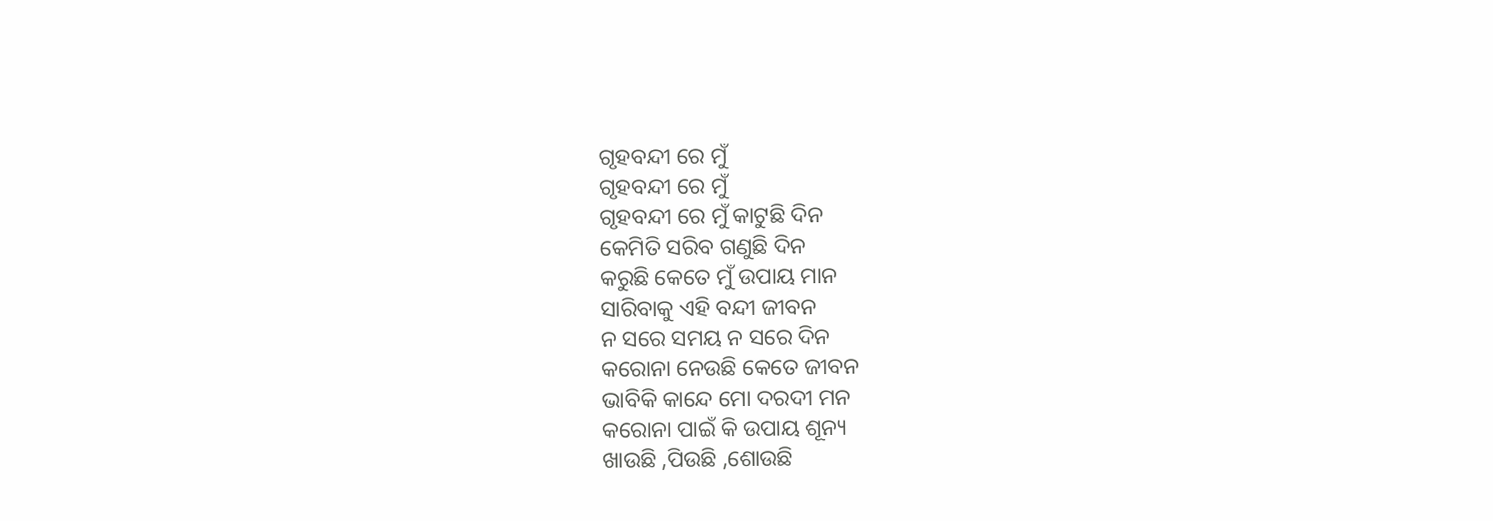ଗୃହବନ୍ଦୀ ରେ ମୁଁ
ଗୃହବନ୍ଦୀ ରେ ମୁଁ
ଗୃହବନ୍ଦୀ ରେ ମୁଁ କାଟୁଛି ଦିନ
କେମିତି ସରିବ ଗଣୁଛି ଦିନ
କରୁଛି କେତେ ମୁଁ ଉପାୟ ମାନ
ସାରିବାକୁ ଏହି ବନ୍ଦୀ ଜୀବନ
ନ ସରେ ସମୟ ନ ସରେ ଦିନ
କରୋନା ନେଉଛି କେତେ ଜୀବନ
ଭାବିକି କାନ୍ଦେ ମୋ ଦରଦୀ ମନ
କରୋନା ପାଇଁ କି ଉପାୟ ଶୂନ୍ୟ
ଖାଉଛି ,ପିଉଛି ,ଶୋଉଛି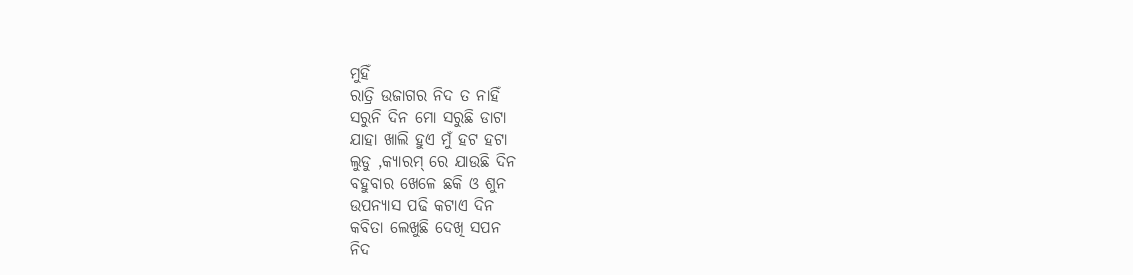ମୁହିଁ
ରାତ୍ରି ଉଜାଗର ନିଦ ତ ନାହିଁ
ସରୁନି ଦିନ ମୋ ସରୁଛି ଡାଟା
ଯାହା ଖାଲି ହୁଏ ମୁଁ ହଟ ହଟା
ଲୁଡୁ ,କ୍ୟାରମ୍ ରେ ଯାଉଛି ଦିନ
ବହୁବାର ଖେଳେ ଛକି ଓ ଶୁନ
ଉପନ୍ୟାସ ପଢି କଟାଏ ଦିନ
କବିତା ଲେଖୁଛି ଦେଖି ସପନ
ନିଦ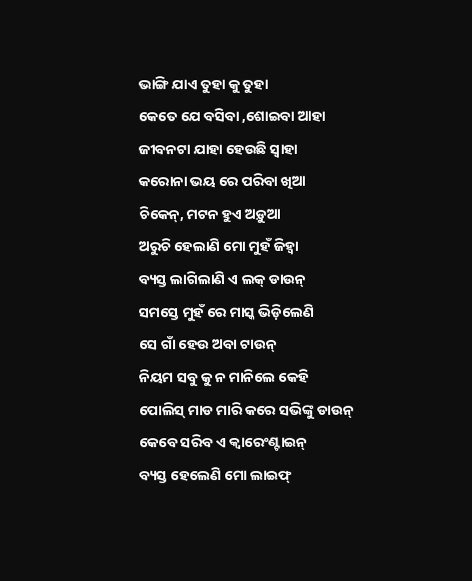ଭାଙ୍ଗି ଯାଏ ତୁହା କୁ ତୁହା
କେତେ ଯେ ବସିବା ,ଶୋଇବା ଆହା
ଜୀବନଟା ଯାହା ହେଉଛି ସ୍ୱାହା
କରୋନା ଭୟ ରେ ପରିବା ଖିଆ
ଚିକେନ୍, ମଟନ ହୁଏ ଅଡ଼ୁଆ
ଅରୁଚି ହେଲାଣି ମୋ ମୁହଁ ଜିହ୍ଵା
ବ୍ୟସ୍ତ ଲାଗିଲାଣି ଏ ଲକ୍ ଡାଉନ୍
ସମସ୍ତେ ମୁହଁ ରେ ମାସ୍କ ଭିଡ଼ିଲେଣି
ସେ ଗାଁ ହେଉ ଅବା ଟାଉନ୍
ନିୟମ ସବୁ କୁ ନ ମାନିଲେ କେହି
ପୋଲିସ୍ ମାଡ ମାରି କରେ ସଭିଙ୍କୁ ଡାଉନ୍
କେବେ ସରିବ ଏ କ୍ଵାରେଂଣ୍ଟାଇନ୍
ବ୍ୟସ୍ତ ହେଲେଣି ମୋ ଲାଇଫ୍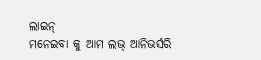ଲାଇନ୍
ମନେଇବା କୁ ଆମ ଲଭ୍ ଆନିଭର୍ସରି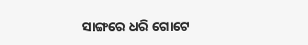ସାଙ୍ଗରେ ଧରି ଗୋଟେ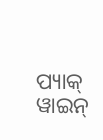ପ୍ୟାକ୍ ୱାଇନ୍